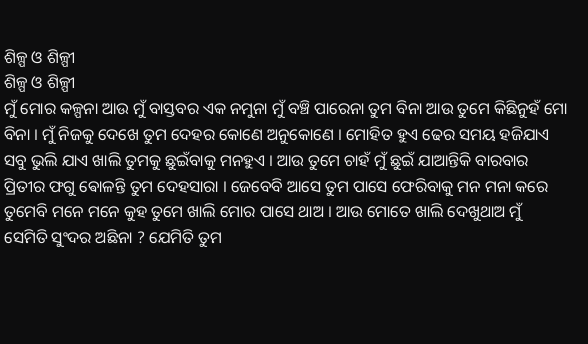ଶିଳ୍ପ ଓ ଶିଳ୍ପୀ
ଶିଳ୍ପ ଓ ଶିଳ୍ପୀ
ମୁଁ ମୋର କଳ୍ପନା ଆଉ ମୁଁ ବାସ୍ତବର ଏକ ନମୁନା ମୁଁ ବଞ୍ଚି ପାରେନା ତୁମ ବିନା ଆଉ ତୁମେ କିଛିନୁହଁ ମୋ ବିନା । ମୁଁ ନିଜକୁ ଦେଖେ ତୁମ ଦେହର କୋଣେ ଅନୁକୋଣେ । ମୋହିତ ହୁଏ ଢେର ସମୟ ହଜିଯାଏ ସବୁ ଭୁଲି ଯାଏ ଖାଲି ତୁମକୁ ଛୁଇଁବାକୁ ମନହୁଏ । ଆଉ ତୁମେ ଚାହଁ ମୁଁ ଛୁଇଁ ଯାଆନ୍ତିକି ବାରବାର ପ୍ରିତୀର ଫଗୁ ଵୋଳନ୍ତି ତୁମ ଦେହସାରା । ଜେବେବି ଆସେ ତୁମ ପାସେ ଫେରିବାକୁ ମନ ମନା କରେ ତୁମେବି ମନେ ମନେ କୁହ ତୁମେ ଖାଲି ମୋର ପାସେ ଥାଅ । ଆଉ ମୋତେ ଖାଲି ଦେଖୁଥାଅ ମୁଁ ସେମିତି ସୁଂଦର ଅଛିନା ? ଯେମିତି ତୁମ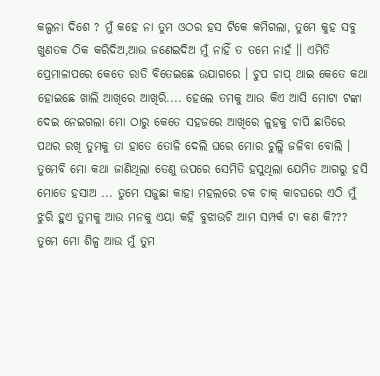କଲ୍ପନା ଦିଶେ ? ମୁଁ କହେ ନା ତୁମ ଓଠର ହସ ଟିକେ କମିଗଲା, ତୁମେ କୁହ ସବୁ ଖୁଣତକ ଠିକ କରିଦିଅ,ଆଉ ଜଣେଇଦିଅ ମୁଁ ନାହିଁ ତ ତମେ ନାହଁ ।। ଏମିତି ପ୍ରେମାଳାପରେ କେତେ ରାତି ବିତେଇଛେ ଉଯାଗରେ । ଚୁପ ଚାପ୍ ଥାଇ କେତେ କଥା ହୋଇଛେ ଖାଲି ଆଖିରେ ଆଖିରି.... ହେଲେ ତମକୁ ଆଉ କିଏ ଆସି ମୋଟା ଟଙ୍କା ଦେଇ ନେଇଗଲା ମୋ ଠାରୁ କେତେ ସହଜରେ ଆଖିରେ ଳୁହକୁ ଚାପି ଛାତିରେ ପଥର ରଖି ତୁମକୁ ତା ହାତେ ତୋଳି ଦେଲି ଘରେ ମୋର ଚୁଲ୍ଲି ଜଳିବା ବୋଲି । ତୁମେବି ମୋ କଥା ଜାଣିଥିଲା ତେଣୁ ଉପରେ ସେମିତି ହସୁଥିଲା ଯେମିତ ଆଗରୁ ହସି ମୋତେ ହସାଅ ... ତୁମେ ସଜୁଛା କାହା ମହଲରେ ଚକ ଚାକ୍ କାଚଘରେ ଏଠି ମୁଁ ଝୁରି ହୁଏ ତୁମକୁ ଆଉ ମନକୁ ଏୟା କହି ବୁଝାଉଚି ଆମ ସମ୍ପର୍କ ଟା କଣ କି??? ତୁମେ ମୋ ଶିଳ୍ପ ଆଉ ମୁଁ ତୁମ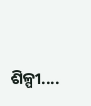ଶିଳ୍ପୀ....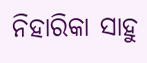ନିହାରିକା ସାହୁ